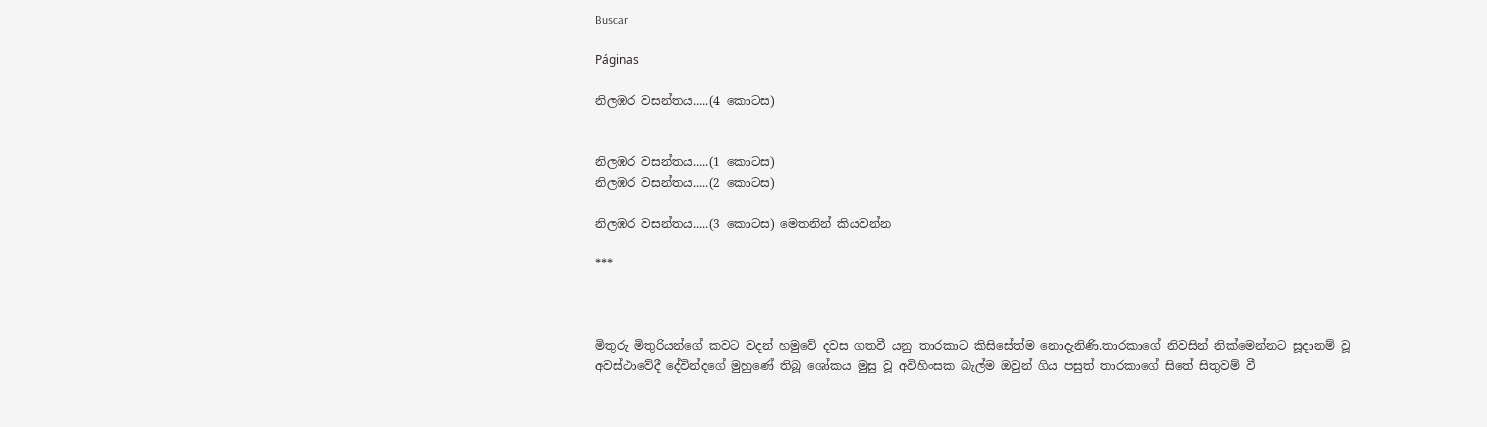Buscar

Páginas

නිලඹර වසන්තය.....(4 කොටස)


නිලඹර වසන්තය.....(1 කොටස)
නිලඹර වසන්තය.....(2 කොටස)

නිලඹර වසන්තය.....(3 කොටස) මෙතනින් කියවන්න

***



මිතුරු මිතුරියන්ගේ කවට වදන් හමුවේ දවස ගතවී යනු තාරකාට කිසිසේත්ම නොදැනිණි.තාරකාගේ නිවසින් නික්මෙන්නට සූදානම් වූ අවස්ථාවේදී දේවින්දගේ මුහුණේ තිබූ ශෝකය මුසු වූ අවිහිංසක බැල්ම ඔවුන් ගිය පසුත් තාරකාගේ සිතේ සිතුවම් වී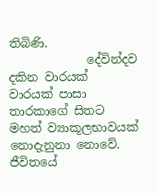තිබිණි.
             දේවින්දව දකින වාරයක් වාරයක් පාසා තාරකාගේ සිතට මහත් ව්‍යාකූලභාවයක් නොදැනුනා නොවේ.
ජීවිතයේ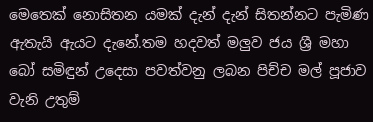මෙතෙක් නොසිතන යමක් දැන් දැන් සිතන්නට පැමිණ ඇතැයි ඇයට දැනේ.තම හදවත් මලුව ජය ශ්‍රී මහා බෝ සමිඳුන් උදෙසා පවත්වනු ලබන පිච්ච මල් පූජාව වැනි උතුම්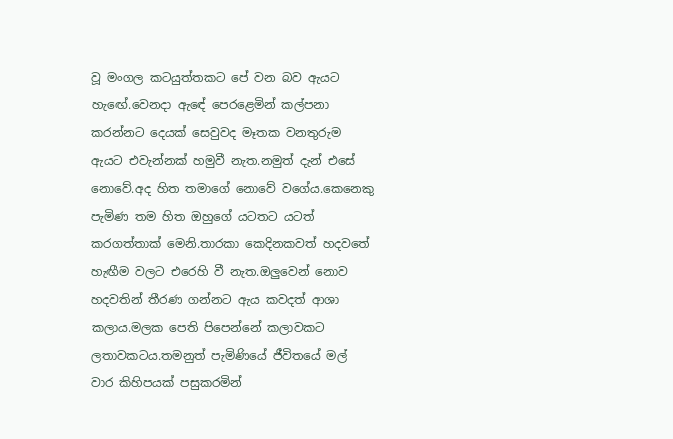වූ මංගල කටයුත්තකට පේ වන බව ඇයට හැඟේ.වෙනදා ඇඳේ පෙරළෙමින් කල්පනා කරන්නට දෙයක් සෙවුවද මෑතක වනතුරුම ඇයට එවැන්නක් හමුවී නැත.නමුත් දැන් එසේ නොවේ.අද හිත තමාගේ නොවේ වගේය.කෙනෙකු පැමිණ තම හිත ඔහුගේ යටතට යටත් කරගත්තාක් මෙනි.තාරකා කෙදිනකවත් හදවතේ හැඟීම වලට එරෙහි වී නැත.ඔලුවෙන් නොව හදවතින් තීරණ ගන්නට ඇය කවදත් ආශා කලාය.මලක පෙති පිපෙන්නේ කලාවකට ලතාවකටය.තමනුත් පැමිණියේ ජීවිතයේ මල් වාර කිහිපයක් පසුකරමින්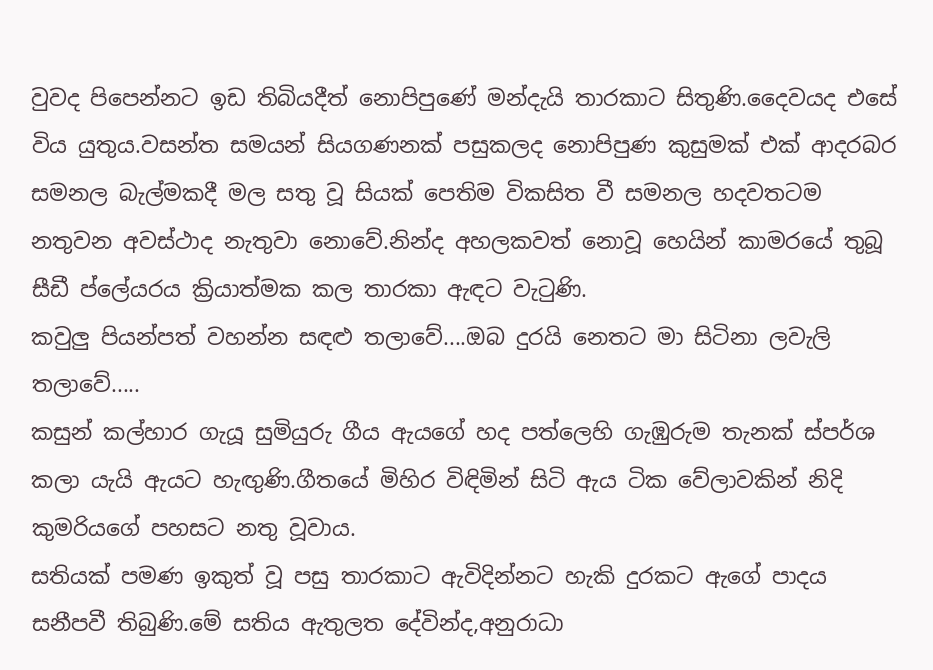වුවද පිපෙන්නට ඉඩ තිබියදීත් නොපිපුණේ මන්දැයි තාරකාට සිතුණි.දෛවයද එසේ විය යුතුය.වසන්ත සමයන් සියගණනක් පසුකලද නොපිපුණ කුසුමක් එක් ආදරබර සමනල බැල්මකදී මල සතු වූ සියක් පෙතිම විකසිත වී සමනල හදවතටම නතුවන අවස්ථාද නැතුවා නොවේ.නින්ද අහලකවත් නොවූ හෙයින් කාමරයේ තුබූ සීඩී ප්ලේයරය ක්‍රියාත්මක කල තාරකා ඇඳට වැටුණි.
කවුලු පියන්පත් වහන්න සඳළු තලාවේ....ඔබ දුරයි නෙතට මා සිටිනා ලවැලි තලාවේ.....
කසුන් කල්හාර ගැයූ සුමියුරු ගීය ඇයගේ හද පත්ලෙහි ගැඹුරුම තැනක් ස්පර්ශ කලා යැයි ඇයට හැඟුණි.ගීතයේ මිහිර විඳිමින් සිටි ඇය ටික වේලාවකින් නිදි කුමරියගේ පහසට නතු වූවාය.
සතියක් පමණ ඉකුත් වූ පසු තාරකාට ඇවිදින්නට හැකි දුරකට ඇගේ පාදය සනීපවී තිබුණි.මේ සතිය ඇතුලත දේවින්ද,අනුරාධා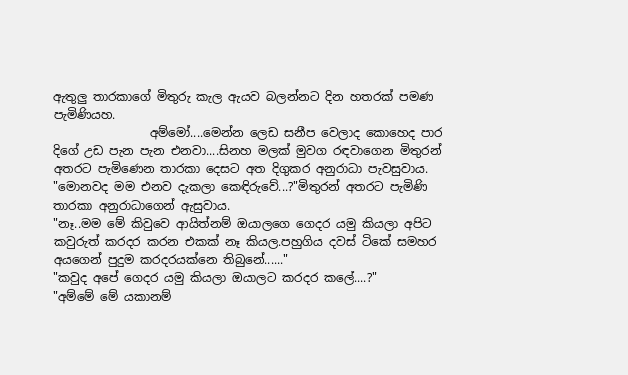ඇතුලු තාරකාගේ මිතුරු කැල ඇයව බලන්නට දින හතරක් පමණ පැමිණියහ.
                අම්මෝ....මෙන්න ලෙඩ සනීප වෙලාද කොහෙද පාර දිගේ උඩ පැන පැන එනවා....සිනහ මලක් මුවග රඳවාගෙන මිතුරන් අතරට පැමිණෙන තාරකා දෙසට අත දිගුකර අනුරාධා පැවසුවාය.
"මොනවද මම එනව දැකලා කෙඳිරුවේ...?"මිතුරන් අතරට පැමිණි තාරකා අනුරාධාගෙන් ඇසුවාය.
"නෑ..මම මේ කිවුවෙ ආයිත්නම් ඔයාලගෙ ගෙදර යමු කියලා අපිට කවුරුත් කරදර කරන එකක් නෑ කියල.පහුගිය දවස් ටිකේ සමහර අයගෙන් පුදුම කරදරයක්නෙ තිබුනේ......"
"කවුද අපේ ගෙදර යමු කියලා ඔයාලට කරදර කලේ....?"
"අම්මේ මේ යකානම්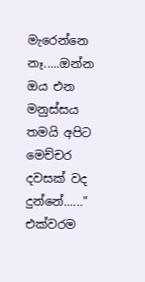මැරෙන්නෙ නෑ.....ඔන්න ඔය එන මනුස්සය තමයි අපිට මෙච්චර දවසක් වද දුන්නේ......"
එක්වරම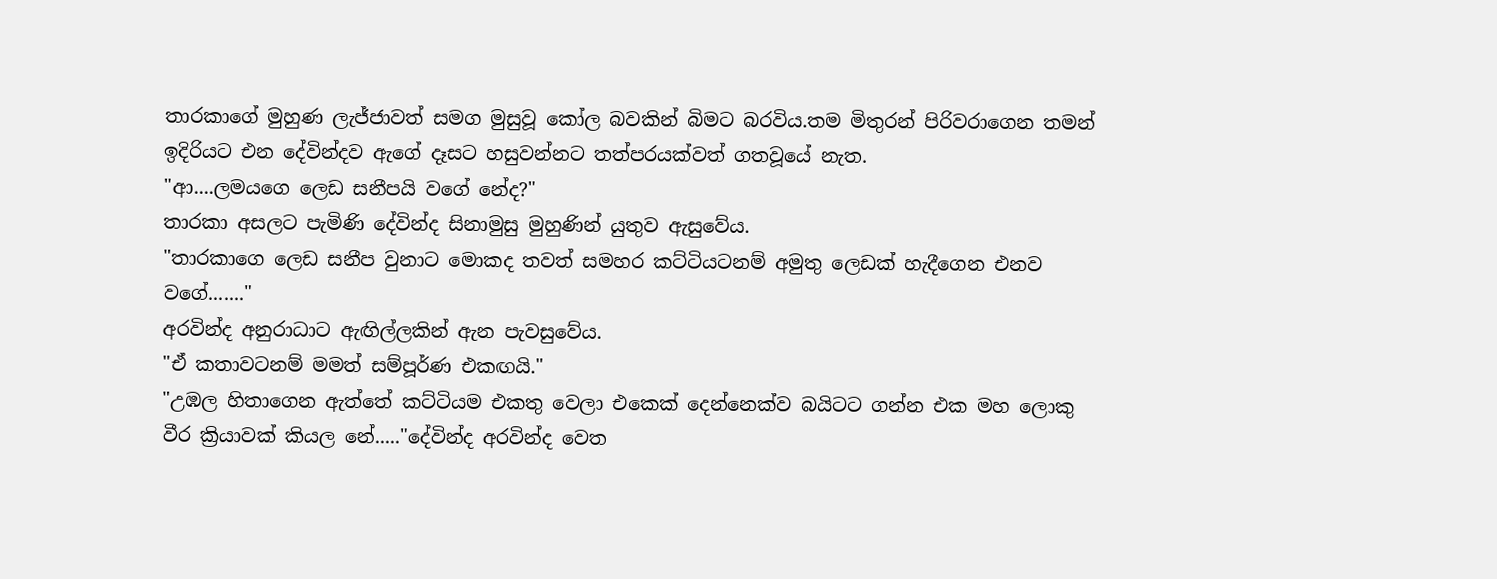තාරකාගේ මුහුණ ලැජ්ජාවත් සමග මුසුවූ කෝල බවකින් බිමට බරවිය.තම මිතුරන් පිරිවරාගෙන තමන් ඉදිරියට එන දේවින්දව ඇගේ දෑසට හසුවන්නට තත්පරයක්වත් ගතවූයේ නැත.
"ආ....ලමයගෙ ලෙඩ සනීපයි වගේ නේද?"
තාරකා අසලට පැමිණි දේවින්ද සිනාමුසු මුහුණින් යුතුව ඇසුවේය.
"තාරකාගෙ ලෙඩ සනීප වුනාට මොකද තවත් සමහර කට්ටියටනම් අමුතු ලෙඩක් හැදීගෙන එනව වගේ......."
අරවින්ද අනුරාධාට ඇඟිල්ලකින් ඇන පැවසුවේය.
"ඒ කතාවටනම් මමත් සම්පූර්ණ එකඟයි."
"උඹල හිතාගෙන ඇත්තේ කට්ටියම එකතු වෙලා එකෙක් දෙන්නෙක්ව බයිටට ගන්න එක මහ ලොකු වීර ක්‍රියාවක් කියල නේ....."දේවින්ද අරවින්ද වෙත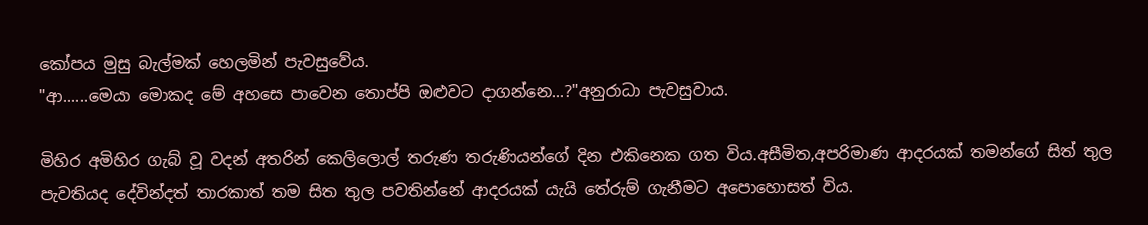කෝපය මුසු බැල්මක් හෙලමින් පැවසුවේය.
"ආ......මෙයා මොකද මේ අහසෙ පාවෙන තොප්පි ඔළුවට දාගන්නෙ...?"අනුරාධා පැවසුවාය.

මිහිර අමිහිර ගැබ් වූ වදන් අතරින් කෙලිලොල් තරුණ තරුණියන්ගේ දින එකිනෙක ගත විය.අසීමිත,අපරිමාණ ආදරයක් තමන්ගේ සිත් තුල පැවතියද දේවින්දත් තාරකාත් තම සිත තුල පවතින්නේ ආදරයක් යැයි තේරුම් ගැනීමට අපොහොසත් විය.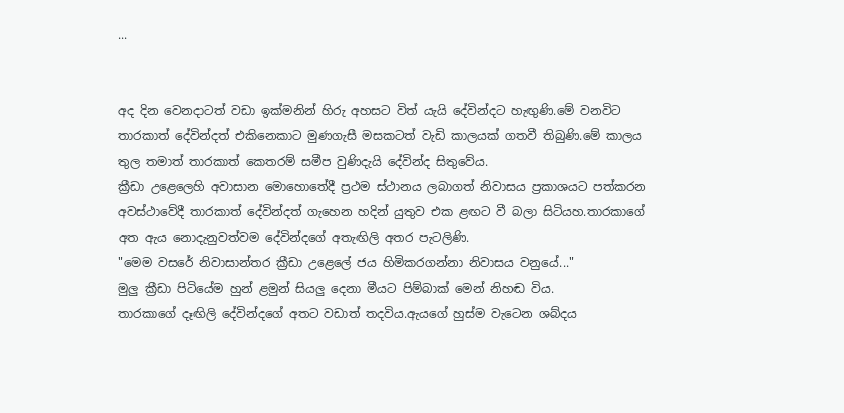...


අද දින වෙනදාටත් වඩා ඉක්මනින් හිරු අහසට විත් යැයි දේවින්දට හැඟුණි.මේ වනවිට තාරකාත් දේවින්දත් එකිනෙකාට මුණගැසී මසකටත් වැඩි කාලයක් ගතවී තිබුණි.මේ කාලය තුල තමාත් තාරකාත් කෙතරම් සමීප වුණිදැයි දේවින්ද සිතුවේය.
ක්‍රීඩා උළෙලෙහි අවාසාන මොහොතේදී ප්‍රථම ස්ථානය ලබාගත් නිවාසය ප්‍රකාශයට පත්කරන අවස්ථාවේදී තාරකාත් දේවින්දත් ගැහෙන හදින් යුතුව එක ළඟට වී බලා සිටියහ.තාරකාගේ අත ඇය නොදැනුවත්වම දේවින්දගේ අතැඟිලි අතර පැටලිණි.
"මෙම වසරේ නිවාසාන්තර ක්‍රීඩා උළෙලේ ජය හිමිකරගන්නා නිවාසය වනුයේ..."
මුලු ක්‍රීඩා පිටියේම හුන් ළමුන් සියලු දෙනා මීයට පිම්බාක් මෙන් නිහඬ විය.
තාරකාගේ දෑඟිලි දේවින්දගේ අතට වඩාත් තදවිය.ඇයගේ හුස්ම වැටෙන ශබ්දය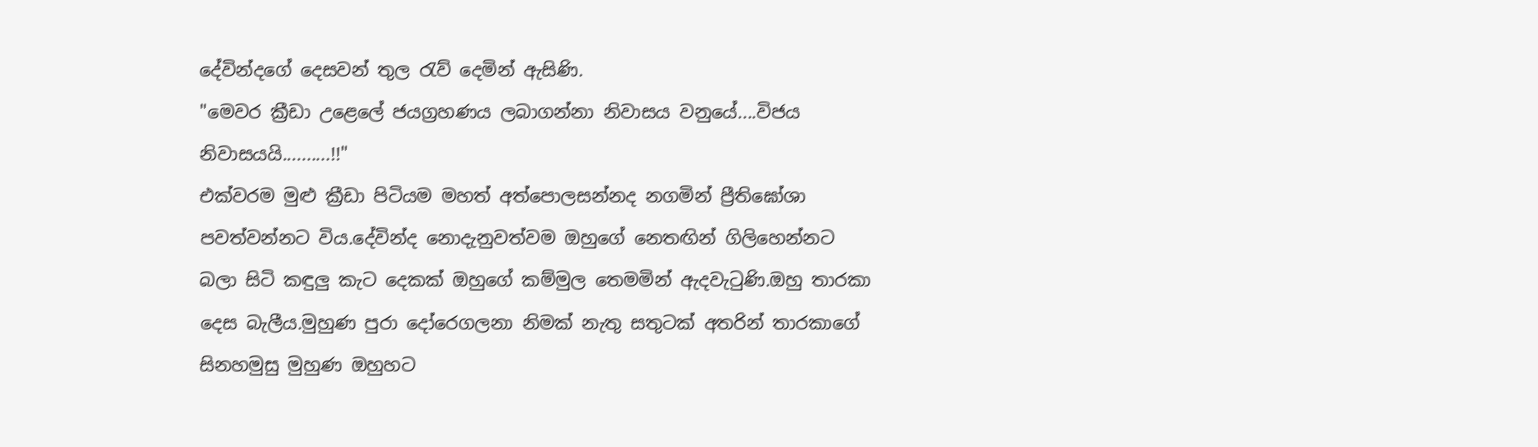දේවින්දගේ දෙසවන් තුල රැව් දෙමින් ඇසිණි.
"මෙවර ක්‍රීඩා උළෙලේ ජයග්‍රහණය ලබාගන්නා නිවාසය වනුයේ....විජය නිවාසයයි..........!!"
එක්වරම මුළු ක්‍රීඩා පිටියම මහත් අත්පොලසන්නද නගමින් ප්‍රීතිඝෝශා පවත්වන්නට විය.දේවින්ද නොදැනුවත්වම ඔහුගේ නෙතඟින් ගිලිහෙන්නට බලා සිටි කඳුලු කැට දෙකක් ඔහුගේ කම්මුල තෙමමින් ඇදවැටුණි.ඔහු තාරකා දෙස බැලීය.මුහුණ පුරා දෝරෙගලනා නිමක් නැතු සතුටක් අතරින් තාරකාගේ සිනහමුසු මුහුණ ඔහුහට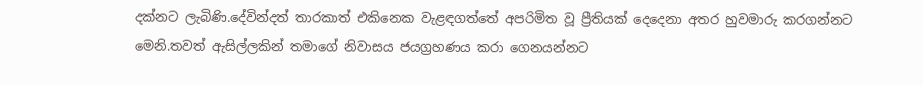දක්නට ලැබිණි.දේවින්දත් තාරකාත් එකිනෙක වැළඳගත්තේ අපරිමිත වූ ප්‍රීතියක් දෙදෙනා අතර හුවමාරු කරගන්නට මෙනි.තවත් ඇසිල්ලකින් තමාගේ නිවාසය ජයග්‍රහණය කරා ගෙනයන්නට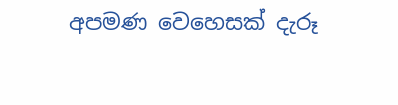අපමණ වෙහෙසක් දැරූ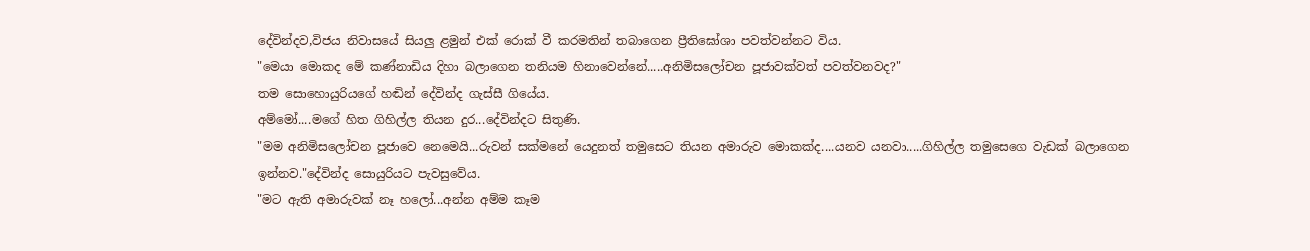දේවින්දව,විජය නිවාසයේ සියලු ළමුන් එක් රොක් වී කරමතින් තබාගෙන ප්‍රීතිඝෝශා පවත්වන්නට විය.
"මෙයා මොකද මේ කණ්නාඩිය දිහා බලාගෙන තනියම හිනාවෙන්නේ.....අනිමිසලෝචන පූජාවක්වත් පවත්වනවද?"
තම සොහොයුරියගේ හඬින් දේවින්ද ගැස්සී ගියේය.
අම්මෝ....මගේ හිත ගිහිල්ල තියන දුර...දේවින්දට සිතුණි.
"මම අනිමිසලෝචන පූජාවෙ නෙමෙයි...රුවන් සක්මනේ යෙදුනත් තමුසෙට තියන අමාරුව මොකක්ද....යනව යනවා.....ගිහිල්ල තමුසෙගෙ වැඩක් බලාගෙන ඉන්නව."දේවින්ද සොයුරියට පැවසුවේය.
"මට ඇති අමාරුවක් නෑ හලෝ...අන්න අම්ම කෑම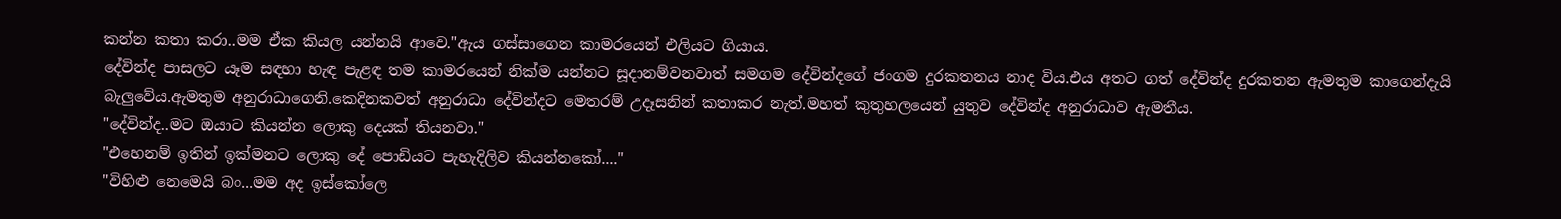කන්න කතා කරා..මම ඒක කියල යන්නයි ආවෙ."ඇය ගස්සාගෙන කාමරයෙන් එලියට ගියාය.
දේවින්ද පාසලට යෑම සඳහා හැඳ පැළඳ තම කාමරයෙන් නික්ම යන්නට සූදානම්වනවාත් සමගම දේවින්දගේ ජංගම දුරකතනය නාද විය.එය අතට ගත් දේවින්ද දුරකතන ඇමතුම කාගෙන්දැයි බැලුවේය.ඇමතුම අනුරාධාගෙනි.කෙදිනකවත් අනුරාධා දේවින්දට මෙතරම් උදෑසනින් කතාකර නැත්.මහත් කුතුහලයෙන් යුතුව දේවින්ද අනුරාධාව ඇමතීය.
"දේවින්ද..මට ඔයාට කියන්න ලොකු දෙයක් තියනවා."
"එහෙනම් ඉතින් ඉක්මනට ලොකු දේ පොඩියට පැහැදිලිව කියන්නකෝ...."
"විහිළු නෙමෙයි බං...මම අද ඉස්කෝලෙ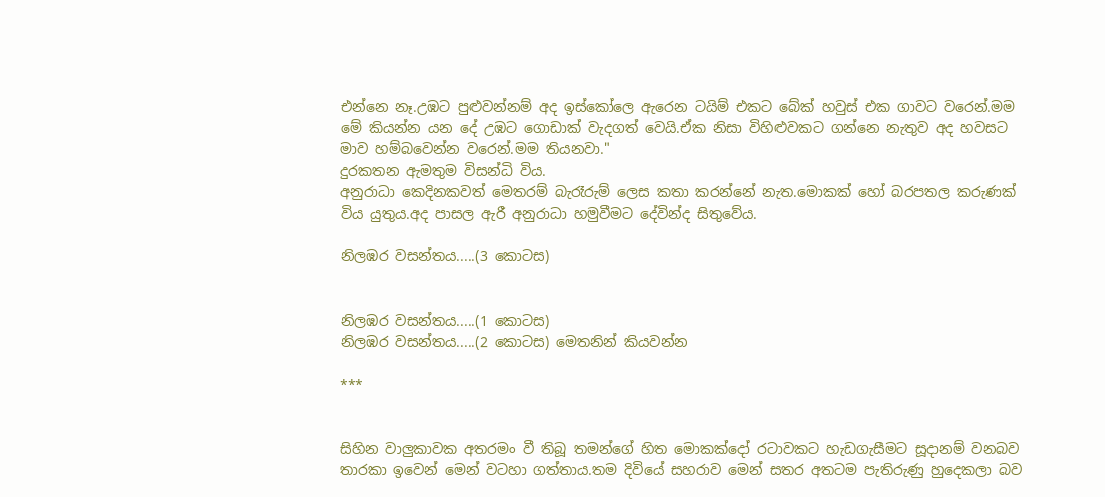එන්නෙ නෑ.උඹට පුළුවන්නම් අද ඉස්කෝලෙ ඇරෙන ටයිම් එකට බේක් හවුස් එක ගාවට වරෙන්.මම මේ කියන්න යන දේ උඹට ගොඩාක් වැදගත් වෙයි.ඒක නිසා විහිළුවකට ගන්නෙ නැතුව අද හවසට මාව හම්බවෙන්න වරෙන්.මම තියනවා."
දුරකතන ඇමතුම විසන්ධි විය.
අනුරාධා කෙදිනකවත් මෙතරම් බැරෑරුම් ලෙස කතා කරන්නේ නැත.මොකක් හෝ බරපතල කරුණක් විය යුතුය.අද පාසල ඇරී අනුරාධා හමුවීමට දේවින්ද සිතුවේය.

නිලඹර වසන්තය.....(3 කොටස)


නිලඹර වසන්තය.....(1 කොටස)
නිලඹර වසන්තය.....(2 කොටස) මෙතනින් කියවන්න

***


සිහින වාලුකාවක අතරමං වී තිබූ තමන්ගේ හිත මොකක්දෝ රටාවකට හැඩගැසීමට සූදානම් වනබව තාරකා ඉවෙන් මෙන් වටහා ගත්තාය.තම දිවියේ සහරාව මෙන් සතර අතටම පැතිරුණු හුදෙකලා බව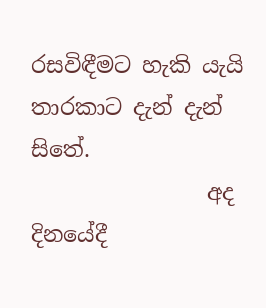රසවිඳීමට හැකි යැයි තාරකාට දැන් දැන් සිතේ.
                අද දිනයේදී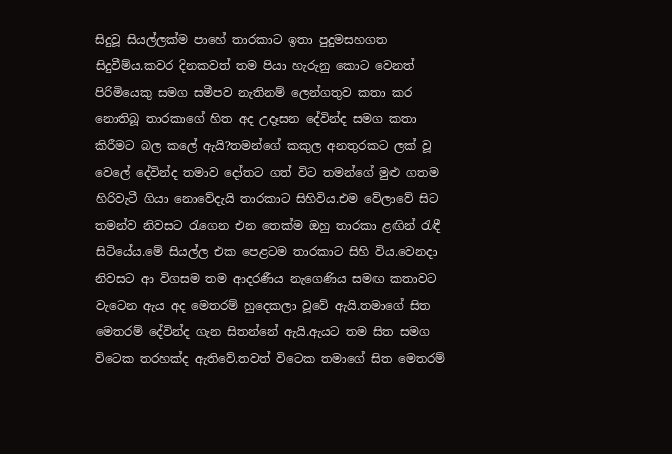සිදුවූ සියල්ලක්ම පාහේ තාරකාට ඉතා පුදුමසහගත සිදුවීම්ය.කවර දිනකවත් තම පියා හැරුනු කොට වෙනත් පිරිමියෙකු සමග සමීපව නැතිනම් ලෙන්ගතුව කතා කර නොතිබූ තාරකාගේ හිත අද උදෑසන දේවින්ද සමග කතා කිරීමට බල කලේ ඇයි?තමන්ගේ කකුල අනතුරකට ලක් වූ වෙලේ දේවින්ද තමාව දෝතට ගත් විට තමන්ගේ මුළු ගතම හිරිවැටී ගියා නොවේදැයි තාරකාට සිහිවිය.එම වේලාවේ සිට තමන්ව නිවසට රැගෙන එන තෙක්ම ඔහු තාරකා ළඟින් රැඳී සිටියේය.මේ සියල්ල එක පෙළටම තාරකාට සිහි විය.වෙනදා නිවසට ආ විගසම තම ආදරණීය නැගෙණිය සමඟ කතාවට වැටෙන ඇය අද මෙතරම් හුදෙකලා වූවේ ඇයි.තමාගේ සිත මෙතරම් දේවින්ද ගැන සිතන්නේ ඇයි.ඇයට තම සිත සමග විටෙක තරහක්ද ඇතිවේ.තවත් විටෙක තමාගේ සිත මෙතරම්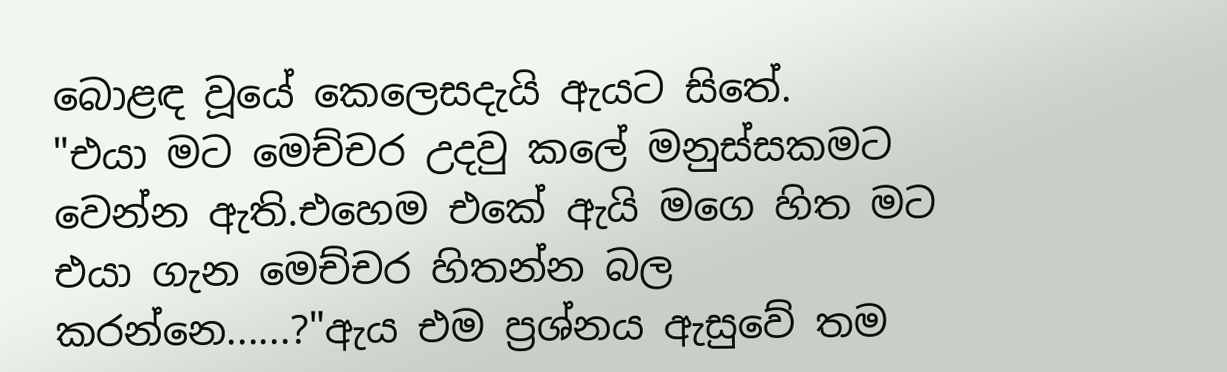බොළඳ වූයේ කෙලෙසදැයි ඇයට සිතේ.
"එයා මට මෙච්චර උදවු කලේ මනුස්සකමට වෙන්න ඇති.එහෙම එකේ ඇයි මගෙ හිත මට එයා ගැන මෙච්චර හිතන්න බල කරන්නෙ......?"ඇය එම ප්‍රශ්නය ඇසුවේ තම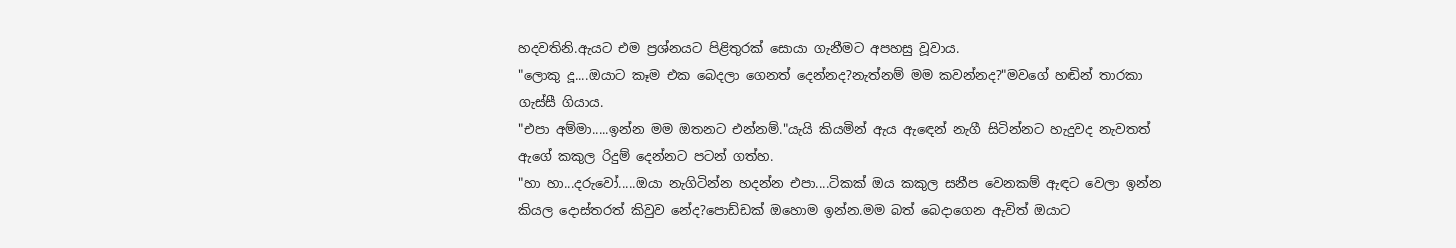හදවතිනි.ඇයට එම ප්‍රශ්නයට පිළිතුරක් සොයා ගැනීමට අපහසු වූවාය.
"ලොකු දූ....ඔයාට කෑම එක බෙදලා ගෙනත් දෙන්නද?නැත්නම් මම කවන්නද?"මවගේ හඬින් තාරකා ගැස්සී ගියාය.
"එපා අම්මා.....ඉන්න මම ඔතනට එන්නම්."යැයි කියමින් ඇය ඇඳෙන් නැගී සිටින්නට හැදුවද නැවතත් ඇගේ කකුල රිදුම් දෙන්නට පටන් ගත්හ.
"හා හා...දරුවෝ.....ඔයා නැගිටින්න හදන්න එපා....ටිකක් ඔය කකුල සනීප වෙනකම් ඇඳට වෙලා ඉන්න කියල දොස්තරත් කිවුව නේද?පොඩ්ඩක් ඔහොම ඉන්න.මම බත් බෙදාගෙන ඇවිත් ඔයාට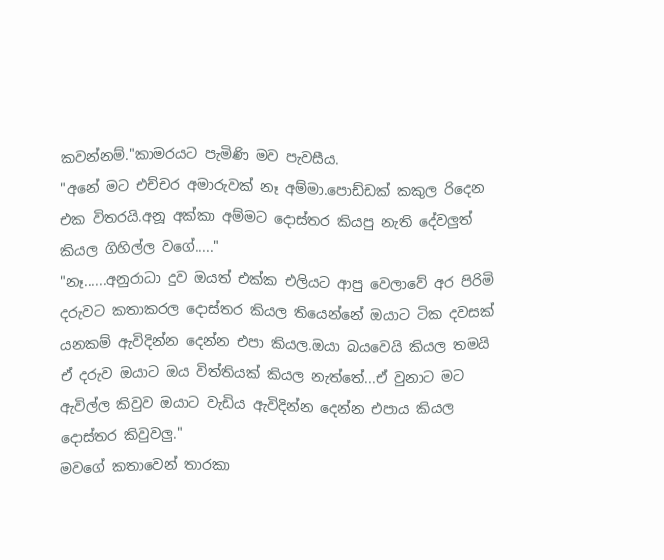කවන්නම්."කාමරයට පැමිණි මව පැවසීය.
"අනේ මට එච්චර අමාරුවක් නෑ අම්මා.පොඩ්ඩක් කකුල රිදෙන එක විතරයි.අනූ අක්කා අම්මට දොස්තර කියපු නැති දේවලුත් කියල ගිහිල්ල වගේ....."
"නෑ......අනුරාධා දුව ඔයත් එක්ක එලියට ආපු වෙලාවේ අර පිරිමි දරුවට කතාකරල දොස්තර කියල තියෙන්නේ ඔයාට ටික දවසක් යනකම් ඇවිදින්න දෙන්න එපා කියල.ඔයා බයවෙයි කියල තමයි ඒ දරුව ඔයාට ඔය විත්තියක් කියල නැත්තේ...ඒ වුනාට මට ඇවිල්ල කිවුව ඔයාට වැඩිය ඇවිදින්න දෙන්න එපාය කියල දොස්තර කිවුවලු."
මවගේ කතාවෙන් තාරකා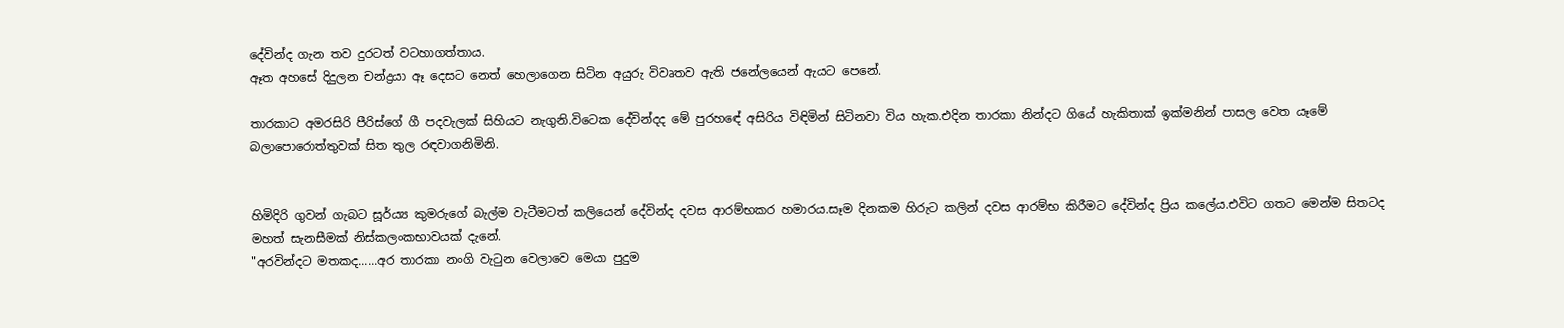දේවින්ද ගැන තව දුරටත් වටහාගත්තාය.
ඈත අහසේ දිදුලන චන්ද්‍රයා ඈ දෙසට නෙත් හෙලාගෙන සිටින අයුරු විවෘතව ඇති ජනේලයෙන් ඇයට පෙනේ.

තාරකාට අමරසිරි පීරිස්ගේ ගී පදවැලක් සිහියට නැගුනි.විටෙක දේවින්දද මේ පුරහඳේ අසිරිය විඳිමින් සිටිනවා විය හැක.එදින තාරකා නින්දට ගියේ හැකිතාක් ඉක්මනින් පාසල වෙත යෑමේ බලාපොරොත්තුවක් සිත තුල රඳවාගනිමිනි.


හිමිදිරි ගුවන් ගැබට සූර්ය්‍ය කුමරුගේ බැල්ම වැටීමටත් කලියෙන් දේවින්ද දවස ආරම්භකර හමාරය.සෑම දිනකම හිරුට කලින් දවස ආරම්භ කිරීමට දේවින්ද ප්‍රිය කලේය.එවිට ගතට මෙන්ම සිතටද මහත් සැනසීමක් නිස්කලංකභාවයක් දැනේ.
"අරවින්දට මතකද......අර තාරකා නංගි වැටුන වෙලාවෙ මෙයා පුදුම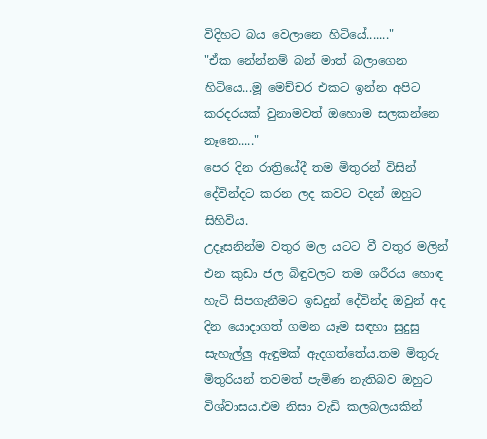විදිහට බය වෙලානෙ හිටියේ......."
"ඒක නේන්නම් බන් මාත් බලාගෙන හිටියෙ...මූ මෙච්චර එකට ඉන්න අපිට කරදරයක් වුනාමවත් ඔහොම සලකන්නෙ නෑනෙ....."
පෙර දින රාත්‍රියේදී තම මිතුරන් විසින් දේවින්දට කරන ලද කවට වදන් ඔහුට සිහිවිය.
උදෑසනින්ම වතුර මල යටට වී වතුර මලින් එන කුඩා ජල බිඳුවලට තම ශරීරය හොඳ හැටි සිපගැනීමට ඉඩදුන් දේවින්ද ඔවුන් අද දින යොදාගත් ගමන යෑම සඳහා සුදුසු සැහැල්ලු ඇඳුමක් ඇදගත්තේය.තම මිතුරු මිතුරියන් තවමත් පැමිණ නැතිබව ඔහුට විශ්වාසය.එම නිසා වැඩි කලබලයකින්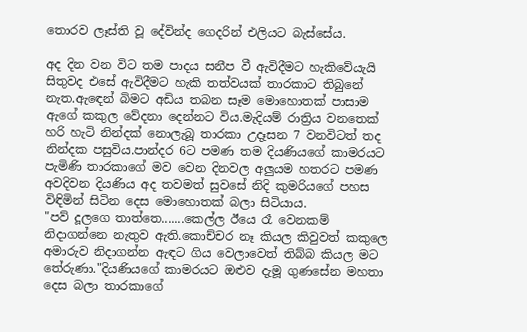තොරව ලෑස්ති වූ දේවින්ද ගෙදරින් එලියට බැස්සේය.

අද දින වන විට තම පාදය සනීප වී ඇවිදීමට හැකිවේයැයි සිතුවද එසේ ඇවිදීමට හැකි තත්වයක් තාරකාට තිබුනේ නැත.ඇඳෙන් බිමට අඩිය තබන සෑම මොහොතක් පාසාම ඇගේ කකුල වේදනා දෙන්නට විය.මැදියම් රාත්‍රිය වනතෙක් හරි හැටි නින්දක් නොලැබූ තාරකා උදෑසන 7 වනවිටත් තද නින්දක පසුවිය.පාන්දර 6ට පමණ තම දියණියගේ කාමරයට පැමිණි තාරකාගේ මව වෙන දිනවල අලුයම හතරට පමණ අවදිවන දියණිය අද තවමත් සුවසේ නිදි කුමරියගේ පහස විඳිමින් සිටින දෙස මොහොතක් බලා සිටියාය.
"පව් දූලගෙ තාත්තෙ.......කෙල්ල ඊයෙ රෑ වෙනකම් නිදාගන්නෙ නැතුව ඇති.කොච්චර නෑ කියල කිවුවත් කකුලෙ අමාරුව නිදාගන්න ඇඳට ගිය වෙලාවෙත් තිබ්බ කියල මට තේරුණා."දියණියගේ කාමරයට ඔළුව දැමූ ගුණසේන මහතා දෙස බලා තාරකාගේ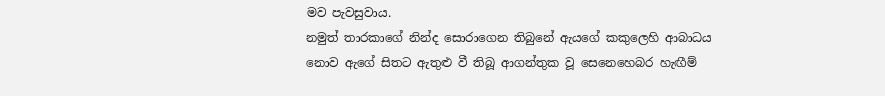මව පැවසුවාය.
නමුත් තාරකාගේ නින්ද සොරාගෙන තිබුනේ ඇයගේ කකුලෙහි ආබාධය නොව ඇගේ සිතට ඇතුළු වී තිබූ ආගන්තුක වූ සෙනෙහෙබර හැඟීම්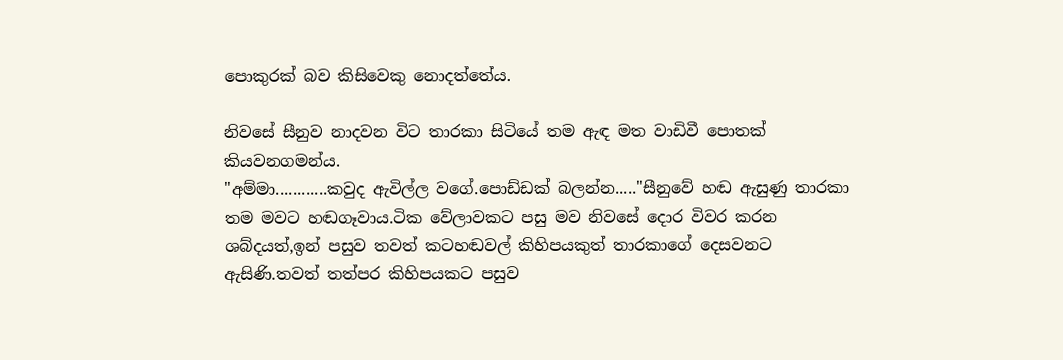පොකුරක් බව කිසිවෙකු නොදත්තේය.

නිවසේ සීනුව නාදවන විට තාරකා සිටියේ තම ඇඳ මත වාඩිවී පොතක් කියවනගමන්ය.
"අම්මා............කවුද ඇවිල්ල වගේ.පොඩ්ඩක් බලන්න....."සීනුවේ හඬ ඇසුණු තාරකා තම මවට හඬගෑවාය.ටික වේලාවකට පසු මව නිවසේ දොර විවර කරන ශබ්දයත්,ඉන් පසුව තවත් කටහඬවල් කිහිපයකුත් තාරකාගේ දෙසවනට ඇසිණි.තවත් තත්පර කිහිපයකට පසුව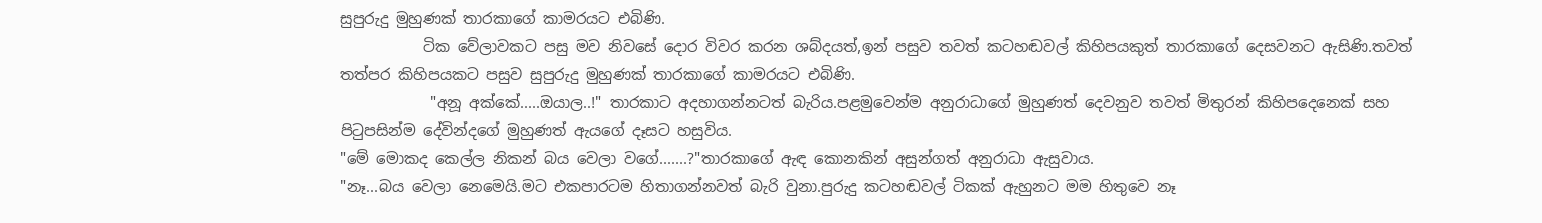සුපුරුදු මුහුණක් තාරකාගේ කාමරයට එබිණි.
           ටික වේලාවකට පසු මව නිවසේ දොර විවර කරන ශබ්දයත්,ඉන් පසුව තවත් කටහඬවල් කිහිපයකුත් තාරකාගේ දෙසවනට ඇසිණි.තවත් තත්පර කිහිපයකට පසුව සුපුරුදු මුහුණක් තාරකාගේ කාමරයට එබිණි.
            "අනූ අක්කේ.....ඔයාල..!" තාරකාට අදහාගන්නටත් බැරිය.පළමුවෙන්ම අනුරාධාගේ මුහුණත් දෙවනුව තවත් මිතුරන් කිහිපදෙනෙක් සහ පිටුපසින්ම දේවින්දගේ මුහුණත් ඇයගේ දෑසට හසුවිය.
"මේ මොකද කෙල්ල නිකන් බය වෙලා වගේ.......?"තාරකාගේ ඇඳ කොනකින් අසුන්ගත් අනුරාධා ඇසුවාය.
"නෑ...බය වෙලා නෙමෙයි.මට එකපාරටම හිතාගන්නවත් බැරි වුනා.පුරුදු කටහඬවල් ටිකක් ඇහුනට මම හිතුවෙ නෑ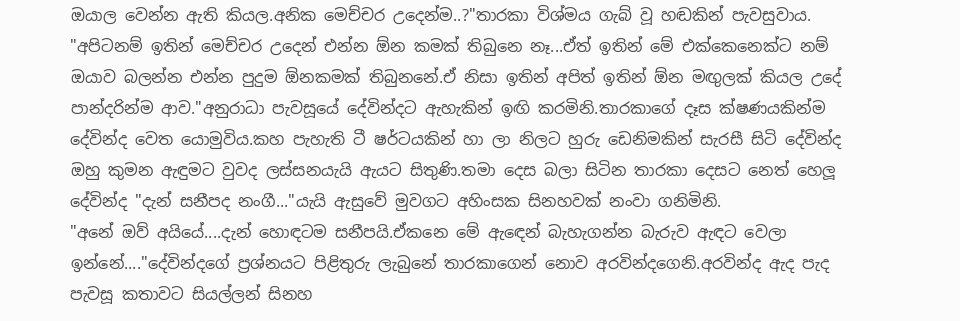ඔයාල වෙන්න ඇති කියල.අනික මෙච්චර උදෙන්ම..?"තාරකා විශ්මය ගැබ් වූ හඬකින් පැවසුවාය.
"අපිටනම් ඉතින් මෙච්චර උදෙන් එන්න ඕන කමක් තිබුනෙ නෑ...ඒත් ඉතින් මේ එක්කෙනෙක්ට නම් ඔයාව බලන්න එන්න පුදුම ඕනකමක් තිබුනනේ.ඒ නිසා ඉතින් අපිත් ඉතින් ඕන මඟුලක් කියල උදේ පාන්දරින්ම ආව."අනුරාධා පැවසූයේ දේවින්දට ඇහැකින් ඉඟි කරමිනි.තාරකාගේ දෑස ක්ෂණයකින්ම දේවින්ද වෙත යොමුවිය.කහ පැහැති ටී ෂර්ටයකින් හා ලා නිලට හුරු ඩෙනිමකින් සැරසී සිටි දේවින්ද ඔහු කුමන ඇඳුමට වුවද ලස්සනයැයි ඇයට සිතුණි.තමා දෙස බලා සිටින තාරකා දෙසට නෙත් හෙලූ දේවින්ද "දැන් සනීපද නංගී..."යැයි ඇසුවේ මුවගට අහිංසක සිනහවක් නංවා ගනිමිනි.
"අනේ ඔව් අයියේ....දැන් හොඳටම සනීපයි.ඒකනෙ මේ ඇඳෙන් බැහැගන්න බැරුව ඇඳට වෙලා ඉන්නේ...."දේවින්දගේ ප්‍රශ්නයට පිළිතුරු ලැබුනේ තාරකාගෙන් නොව අරවින්දගෙනි.අරවින්ද ඇද පැද පැවසූ කතාවට සියල්ලන් සිනහ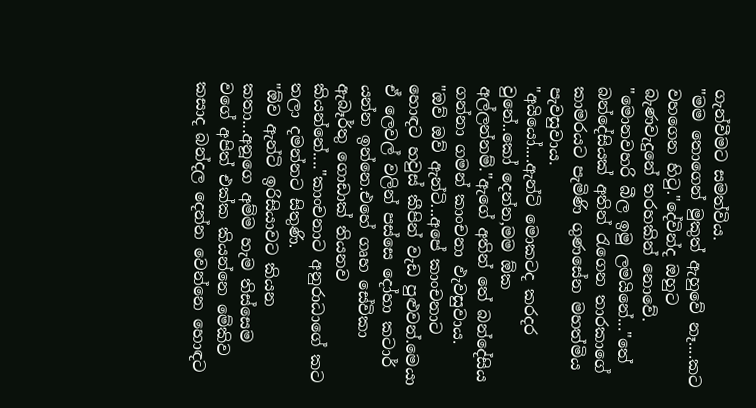ගැන්වීමට සමත්විය.
"මම තොගෙන් මුකුත් ඇහුවේ නෑ....කට වහගෙන හිටු."දේවින්ද ඔහුට බැණවැදුනේ තරහකින් නොවේ.
"මොනවහරි බීල ඉමු ලමයිනේ..."තේ බන්දේසියක් අතින් රැගෙන තාරකාගේ කාමරයට පැමිණි ගුණසේන මහත්මිය පැවසුවාය.
"අයියෝ....ඇන්ටි මොකටද කරදර වුනේ..කෝ දෙන්න,මම ඕක අල්ලන්නම්."ඇගේ අතින් තේ බන්දේසිය ගන්නා ගමන් කාංචනා ඵැවසුවාය.
"ඔව් ඔව් ඇන්ටි...අපේ කාංචනාට හොඳට හවුස් කීපින් වැඩ පුළුවන්.මෙයා ඒ ලෙවල් වලින් පස්සෙ දෝහා කටාර් යන්න ඉන්නෙ.එහේ ගෘහ සේවිකා ඇබෑර්තු ගොඩාක් තියනව කියන්නේ...."කාංචනාට අනුරාධාගේ කට තලා දමන්නට සිතුණි.
"ඕව ඇන්ටි ඉරිසියාවට කියන කතා...අනූගෙ අම්ම හැම තිස්සෙම වගේ අපිත් එක්ක කියන්නෙ මේකිව කසාද බන්දල දෙන්න වෙන්නෙ හොඳට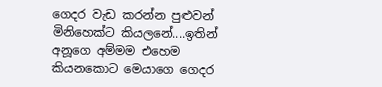ගෙදර වැඩ කරන්න පුළුවන් මිනිහෙක්ට කියලනේ....ඉතින් අනූගෙ අම්මම එහෙම කියනකොට මෙයාගෙ ගෙදර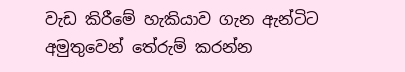වැඩ කිරීමේ හැකියාව ගැන ඇන්ටිට අමුතුවෙන් තේරුම් කරන්න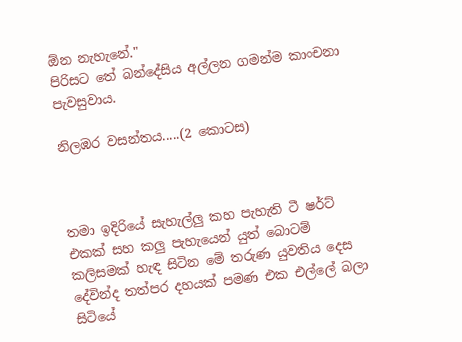ඕන නැහැනේ."
පිරිසට තේ බන්දේසිය අල්ලන ගමන්ම කාංචනා පැවසුවාය.

නිලඹර වසන්තය.....(2 කොටස)



තමා ඉදිරියේ සැහැල්ලු කහ පැහැති ටී ෂර්ට් එකක් සහ කලු පැහැයෙන් යුත් බොටම් කලිසමක් හැඳ සිටින මේ තරුණ යුවතිය දෙස දේවින්ද තත්පර දහයක් පමණ එක එල්ලේ බලා සිටියේ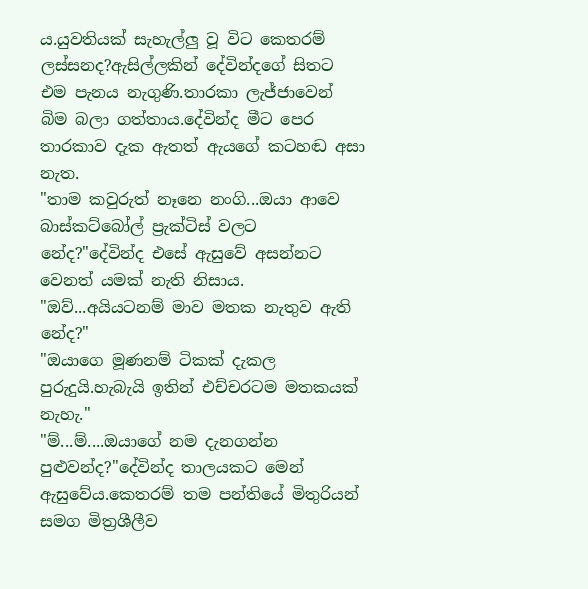ය.යුවතියක් සැහැල්ලු වූ විට කෙතරම් ලස්සනද?ඇසිල්ලකින් දේවින්දගේ සිතට එම පැනය නැගුණි.තාරකා ලැජ්ජාවෙන් බිම බලා ගත්තාය.දේවින්ද මීට පෙර තාරකාව දැක ඇතත් ඇයගේ කටහඬ අසා නැත.
"තාම කවුරුත් නෑනෙ නංගි...ඔයා ආවෙ බාස්කට්බෝල් ප්‍රැක්ටිස් වලට නේද?"දේවින්ද එසේ ඇසුවේ අසන්නට වෙනත් යමක් නැති නිසාය.
"ඔව්...අයියටනම් මාව මතක නැතුව ඇති නේද?"
"ඔයාගෙ මූණනම් ටිකක් දැකල පුරුදුයි.හැබැයි ඉතින් එච්චරටම මතකයක් නැහැ."
"ම්...ම්....ඔයාගේ නම දැනගන්න පුළුවන්ද?"දේවින්ද තාලයකට මෙන් ඇසුවේය.කෙතරම් තම පන්තියේ මිතුරියන් සමග මිත්‍රශීලීව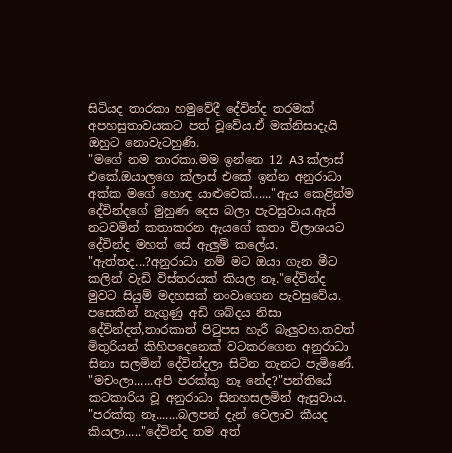සිටියද තාරකා හමුවේදී දේවින්ද තරමක් අපහසුතාවයකට පත් වූවේය.ඒ මක්නිසාදැයි ඔහුට නොවැටහුණි.
"මගේ නම තාරකා.මම ඉන්නෙ 12 A3 ක්ලාස් එකේ.ඔයාලගෙ ක්ලාස් එකේ ඉන්න අනුරාධා අක්ක මගේ හොඳ යාළුවෙක්......"ඇය කෙළින්ම දේවින්දගේ මුහුණ දෙස බලා පැවසුවාය.ඇස් නටවමින් කතාකරන ඇයගේ කතා විලාශයට දේවින්ද මහත් සේ ඇලුම් කලේය.
"ඇත්තද...?අනුරාධා නම් මට ඔයා ගැන මීට කලින් වැඩි විස්තරයක් කියල නෑ."දේවින්ද මුවට සියුම් මදහසක් නංවාගෙන පැවසුවේය.
පසෙකින් නැගුණු අඩි ශබ්දය නිසා දේවින්දත්,තාරකාත් පිටුපස හැරී බැලුවහ.තවත් මිතුරියන් කිහිපදෙනෙක් වටකරගෙන අනුරාධා සිනා සලමින් දේවින්දලා සිටින තැනට පැමිණේ.
"මචංලා......අපි පරක්කු නෑ නේද?"පන්තියේ කටකාරිය වූ අනුරාධා සිනහසලමින් ඇසුවාය.
"පරක්කු නෑ.......බලපන් දැන් වෙලාව කීයද කියලා....."දේවින්ද තම අත්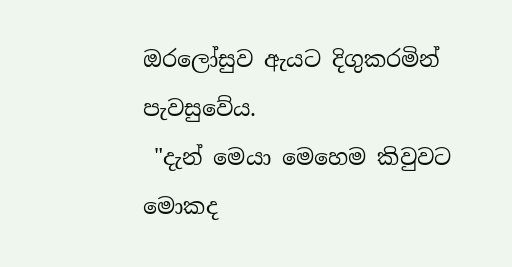ඔරලෝසුව ඇයට දිගුකරමින් පැවසුවේය.
 "දැන් මෙයා මෙහෙම කිවුවට මොකද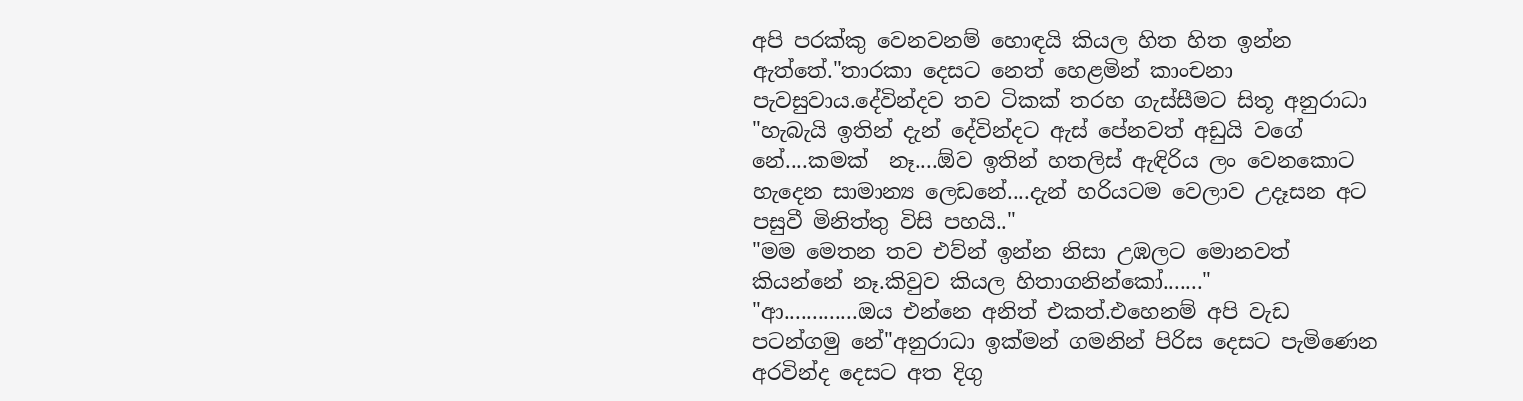අපි පරක්කු වෙනවනම් හොඳයි කියල හිත හිත ඉන්න ඇත්තේ."තාරකා දෙසට නෙත් හෙළමින් කාංචනා පැවසුවාය.දේවින්දව තව ටිකක් තරහ ගැස්සීමට සිතූ අනුරාධා "හැබැයි ඉතින් දැන් දේවින්දට ඇස් පේනවත් අඩුයි වගේ නේ....කමක්  නෑ....ඕව ඉතින් හතලිස් ඇඳිරිය ලං වෙනකොට හැදෙන සාමාන්‍ය ලෙඩනේ....දැන් හරියටම වෙලාව උදෑසන අට පසුවී මිනිත්තු විසි පහයි.."
"මම මෙතන තව එව්න් ඉන්න නිසා උඹලට මොනවත් කියන්නේ නෑ.කිවුව කියල හිතාගනින්කෝ......."
"ආ.............ඔය එන්නෙ අනිත් එකත්.එහෙනම් අපි වැඩ පටන්ගමු නේ"අනුරාධා ඉක්මන් ගමනින් පිරිස දෙසට පැමිණෙන අරවින්ද දෙසට අත දිගු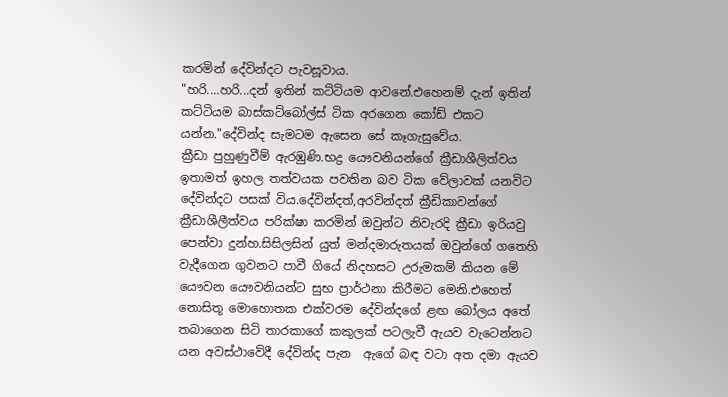කරමින් දේවින්දට පැවසූවාය.
"හරි....හරි...දන් ඉතින් කට්ටියම ආවනේ.එහෙනම් දැන් ඉතින් කට්ටියම බාස්කට්බෝල්ස් ටික අරගෙන කෝඩ් එකට යන්න."දේවින්ද සැමටම ඇසෙන සේ කෑගැසුවේය.
ක්‍රීඩා පුහුණුවීම් ඇරඹුණි.භද්‍ර යෞවනියන්ගේ ක්‍රීඩාශීලිත්වය ඉතාමත් ඉහල තත්වයක පවතින බව ටික වේලාවක් යනවිට දේවින්දට පසක් විය.දේවින්දත්,අරවින්දත් ක්‍රීඩිකාවන්ගේ ක්‍රීඩාශීලීත්වය පරික්ෂා කරමින් ඔවුන්ට නිවැරදි ක්‍රීඩා ඉරියවු පෙන්වා දුන්හ.සිසිලසින් යුත් මන්දමාරුතයක් ඔවුන්ගේ ගතෙහි වැදීගෙන ගුවනට පාවී ගියේ නිදහසට උරුමකම් කියන මේ යෞවන යෞවනියන්ට සුභ ප්‍රාර්ථනා කිරීමට මෙනි.එහෙත් නොසිතූ මොහොතක එක්වරම දේවින්දගේ ළඟ බෝලය අතේ තබාගෙන සිටි තාරකාගේ කකුලක් පටලැවී ඇයව වැටෙන්නට යන අවස්ථාවේදී දේවින්ද පැන  ඇගේ බඳ වටා අත දමා ඇයව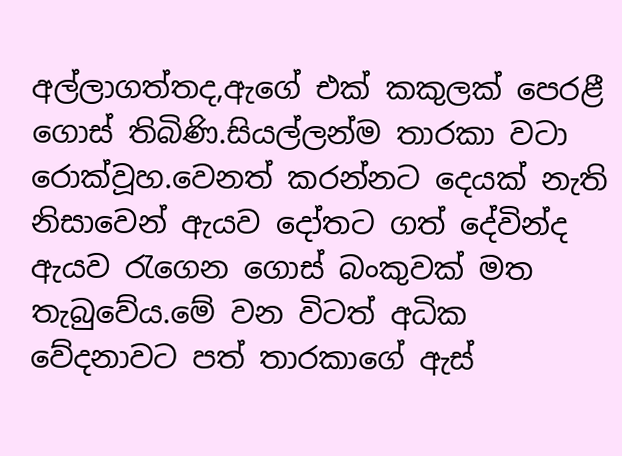අල්ලාගත්තද,ඇගේ එක් කකුලක් පෙරළී ගොස් තිබිණි.සියල්ලන්ම තාරකා වටා රොක්වූහ.වෙනත් කරන්නට දෙයක් නැති නිසාවෙන් ඇයව දෝතට ගත් දේවින්ද ඇයව රැගෙන ගොස් බංකුවක් මත තැබුවේය.මේ වන විටත් අධික වේදනාවට පත් තාරකාගේ ඇස්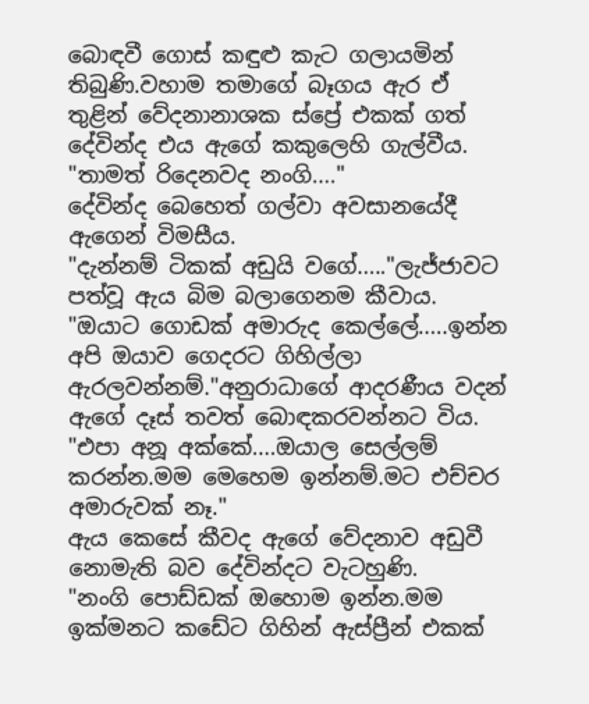බොඳවී ගොස් කඳුළු කැට ගලායමින් තිබුණි.වහාම තමාගේ බෑගය ඇර ඒ තුළින් වේදනානාශක ස්ප්‍රේ එකක් ගත් දේවින්ද එය ඇගේ කකුලෙහි ගැල්වීය.
"තාමත් රිදෙනවද නංගි...."
දේවින්ද බෙහෙත් ගල්වා අවසානයේදී ඇගෙන් විමසීය.
"දැන්නම් ටිකක් අඩුයි වගේ....."ලැජ්ජාවට පත්වූ ඇය බිම බලාගෙනම කීවාය.
"ඔයාට ගොඩක් අමාරුද කෙල්ලේ.....ඉන්න අපි ඔයාව ගෙදරට ගිහිල්ලා ඇරලවන්නම්."අනුරාධාගේ ආදරණීය වදන් ඇගේ දෑස් තවත් බොඳකරවන්නට විය.
"එපා අනූ අක්කේ....ඔයාල සෙල්ලම් කරන්න.මම මෙහෙම ඉන්නම්.මට එච්චර අමාරුවක් නෑ."
ඇය කෙසේ කීවද ඇගේ වේදනාව අඩුවී නොමැති බව දේවින්දට වැටහුණි.
"නංගි පොඩ්ඩක් ඔහොම ඉන්න.මම ඉක්මනට කඩේට ගිහින් ඇස්ප්‍රීන් එකක්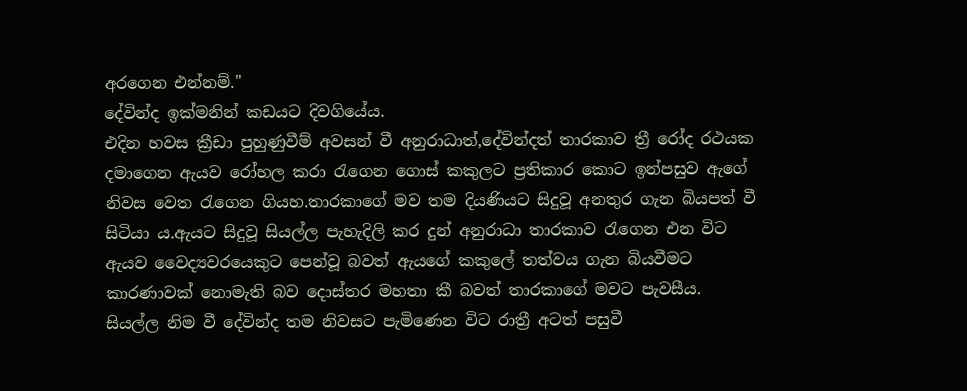අරගෙන එන්නම්."
දේවින්ද ඉක්මනින් කඩයට දිවගියේය.
එදින හවස ක්‍රීඩා පුහුණුවීම් අවසන් වී අනුරාධාත්,දේවින්දත් තාරකාව ත්‍රී රෝද රථයක දමාගෙන ඇයව රෝහල කරා රැගෙන ගොස් කකුලට ප්‍රතිකාර කොට ඉන්පසුව ඇගේ නිවස වෙත රැගෙන ගියහ.තාරකාගේ මව තම දියණියට සිදුවූ අනතුර ගැන බියපත් වී සිටියා ය.ඇයට සිදුවූ සියල්ල පැහැදිලි කර දුන් අනුරාධා තාරකාව රැගෙන එන විට ඇයව වෛද්‍යවරයෙකුට පෙන්වූ බවත් ඇයගේ කකුලේ තත්වය ගැන බියවීමට කාරණාවක් නොමැති බව දොස්තර මහතා කී බවත් තාරකාගේ මවට පැවසීය.
සියල්ල නිම වී දේවින්ද තම නිවසට පැමිණෙන විට රාත්‍රී අටත් පසුවී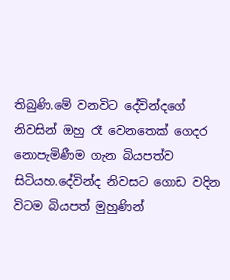තිබුණි.මේ වනවිට දේවින්දගේ නිවසින් ඔහු රෑ වෙනතෙක් ගෙදර නොපැමිණීම ගැන බියපත්ව සිටියහ.දේවින්ද නිවසට ගොඩ වදින විටම බියපත් මුහුණින්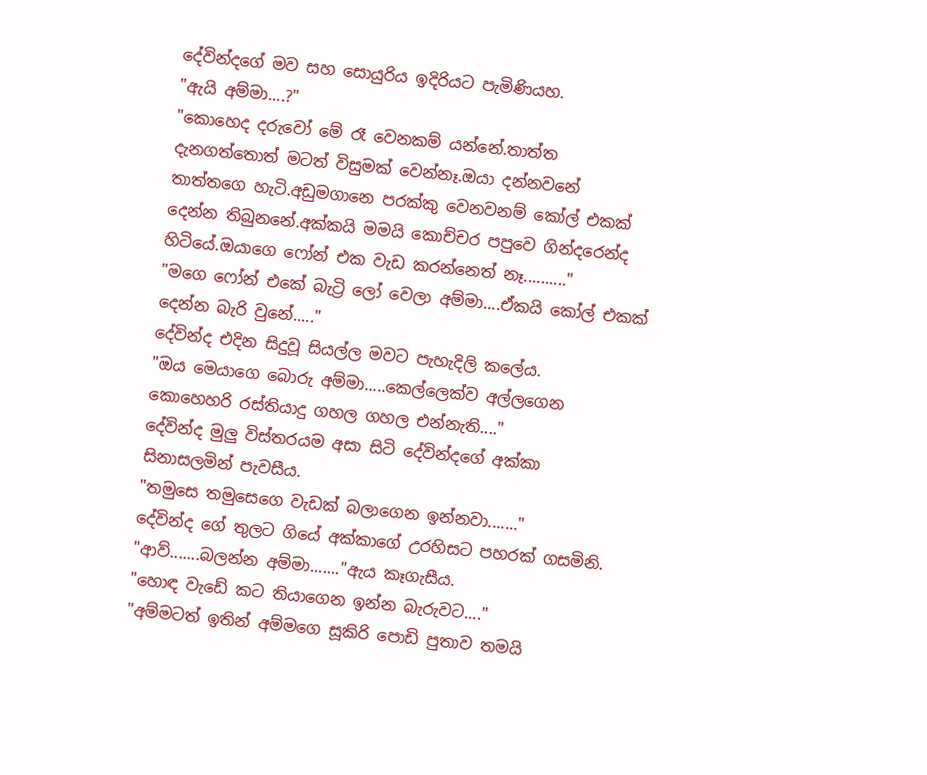දේවින්දගේ මව සහ සොයුරිය ඉදිරියට පැමිණියහ.
"ඇයි අම්මා....?"
"කොහෙද දරුවෝ මේ රෑ වෙනකම් යන්නේ.තාත්ත දැනගත්තොත් මටත් විසුමක් වෙන්නෑ.ඔයා දන්නවනේ තාත්තගෙ හැටි.අඩුමගානෙ පරක්කු වෙනවනම් කෝල් එකක් දෙන්න තිබුනනේ.අක්කයි මමයි කොච්චර පපුවෙ ගින්දරෙන්ද හිටියේ.ඔයාගෙ ෆෝන් එක වැඩ කරන්නෙත් නෑ.........."
"මගෙ ෆෝන් එකේ බැට්‍රි ලෝ වෙලා අම්මා....ඒකයි කෝල් එකක් දෙන්න බැරි වුනේ....."
දේවින්ද එදින සිදුවූ සියල්ල මවට පැහැදිලි කලේය.
"ඔය මෙයාගෙ බොරු අම්මා.....කෙල්ලෙක්ව අල්ලගෙන කොහෙහරි රස්තියාදු ගහල ගහල එන්නැති...."
දේවින්ද මුලු විස්තරයම අසා සිටි දේවින්දගේ අක්කා සිනාසලමින් පැවසීය.
"තමුසෙ තමුසෙගෙ වැඩක් බලාගෙන ඉන්නවා......."
දේවින්ද ගේ තුලට ගියේ අක්කාගේ උරහිසට පහරක් ගසමිනි.
"ආව්.......බලන්න අම්මා......."ඇය කෑගැසීය.
"හොඳ වැඩේ කට තියාගෙන ඉන්න බැරුවට...."
"අම්මටත් ඉතින් අම්මගෙ සූකිරි පොඩි පුතාව තමයි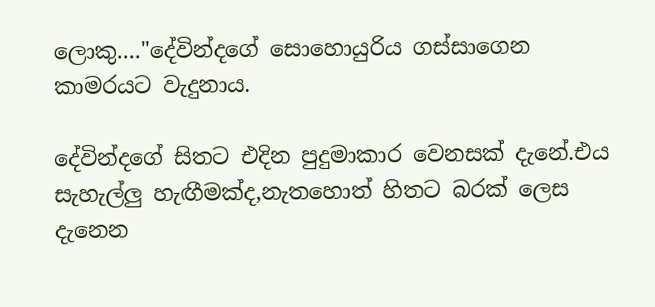ලොකු...."දේවින්දගේ සොහොයුරිය ගස්සාගෙන කාමරයට වැදුනාය.

දේවින්දගේ සිතට එදින පුදුමාකාර වෙනසක් දැනේ.එය සැහැල්ලු හැඟීමක්ද,නැතහොත් හිතට බරක් ලෙස දැනෙන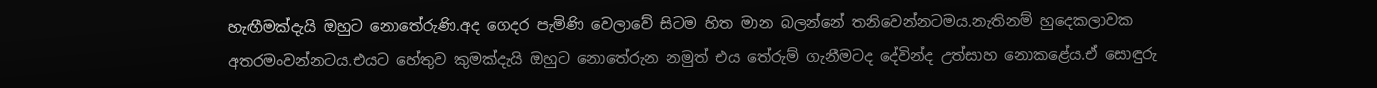හැඟීමක්දැයි ඔහුට නොතේරුණි.අද ගෙදර පැමිණි වෙලාවේ සිටම හිත මාන බලන්නේ තනිවෙන්නටමය.නැතිනම් හුදෙකලාවක අතරමංවන්නටය.එයට හේතුව කුමක්දැයි ඔහුට නොතේරුන නමුත් එය තේරුම් ගැනීමටද දේවින්ද උත්සාහ නොකළේය.ඒ සොඳුරු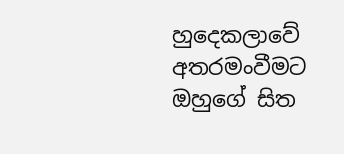හුදෙකලාවේ අතරමංවීමට ඔහුගේ සිත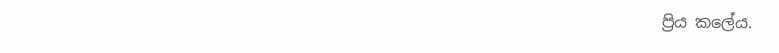ප්‍රිය කලේය.